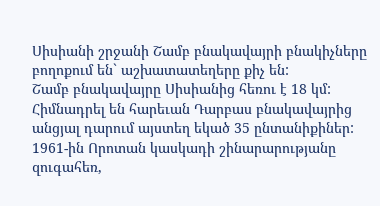Սիսիանի շրջանի Շամբ բնակավայրի բնակիչները բողոքում են` աշխատատեղերը քիչ են:
Շամբ բնակավայրը Սիսիանից հեռու է 18 կմ: Հիմնադրել են հարեւան Դարբաս բնակավայրից անցյալ դարում այստեղ եկած 35 ընտանիքիներ:
1961-ին Որոտան կասկադի շինարարությանը զուգահեռ,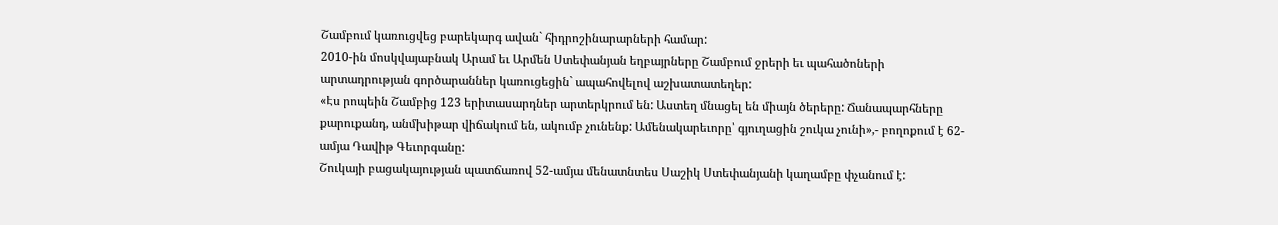Շամբում կառուցվեց բարեկարգ ավան` հիդրոշինարարների համար:
2010-ին մոսկվայաբնակ Արամ եւ Արմեն Ստեփանյան եղբայրները Շամբում ջրերի եւ պահածոների արտադրության գործարաններ կառուցեցին` ապահովելով աշխատատեղեր:
«Էս րոպեին Շամբից 123 երիտասարդներ արտերկրում են: Աստեղ մնացել են միայն ծերերը: Ճանապարհները քարուքանդ, անմխիթար վիճակում են, ակումբ չունենք: Ամենակարեւորը՝ գյուղացին շուկա չունի»,- բողոքում է 62-ամյա Դավիթ Գեւորգանը:
Շուկայի բացակայության պատճառով 52-ամյա մենատնտես Սաշիկ Ստեփանյանի կաղամբը փչանում է: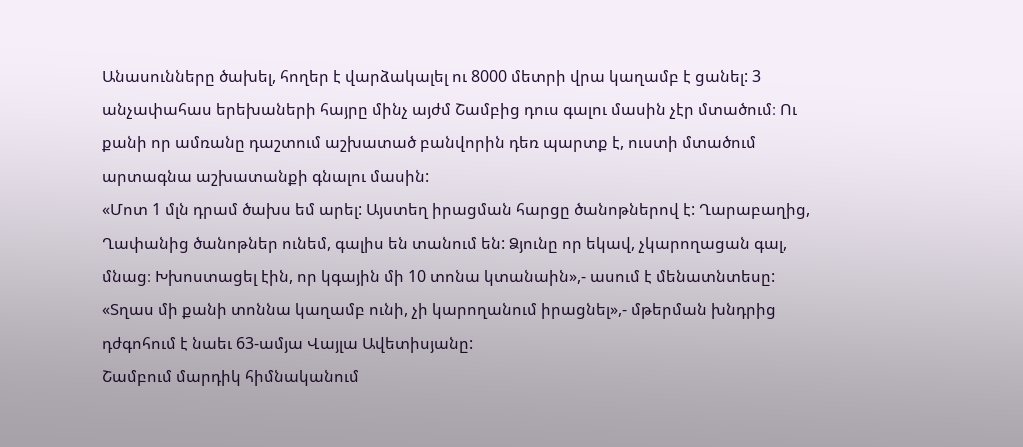Անասունները ծախել, հողեր է վարձակալել ու 8000 մետրի վրա կաղամբ է ցանել: 3 անչափահաս երեխաների հայրը մինչ այժմ Շամբից դուս գալու մասին չէր մտածում։ Ու քանի որ ամռանը դաշտում աշխատած բանվորին դեռ պարտք է, ուստի մտածում արտագնա աշխատանքի գնալու մասին:
«Մոտ 1 մլն դրամ ծախս եմ արել: Այստեղ իրացման հարցը ծանոթներով է: Ղարաբաղից, Ղափանից ծանոթներ ունեմ, գալիս են տանում են: Ձյունը որ եկավ, չկարողացան գալ, մնաց։ Խխոստացել էին, որ կգային մի 10 տոնա կտանաին»,- ասում է մենատնտեսը:
«Տղաս մի քանի տոննա կաղամբ ունի, չի կարողանում իրացնել»,- մթերման խնդրից դժգոհում է նաեւ 63-ամյա Վայլա Ավետիսյանը:
Շամբում մարդիկ հիմնականում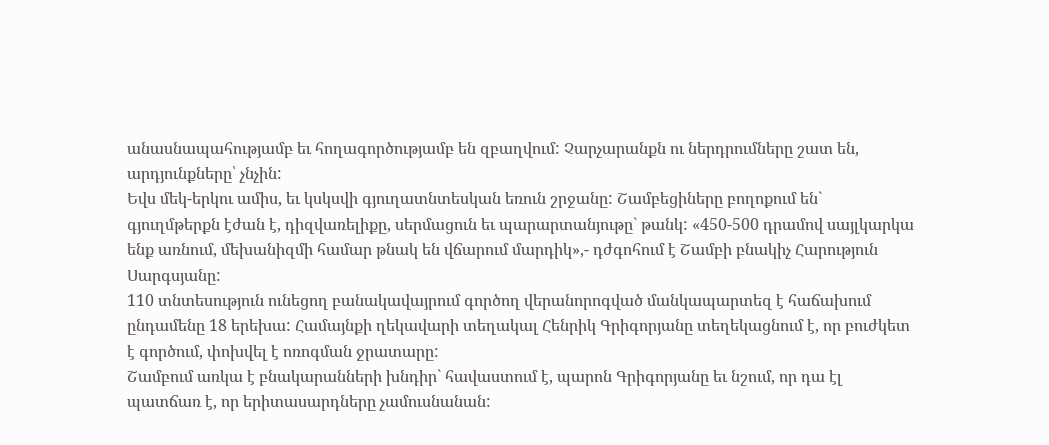անասնապահությամբ եւ հողագործությամբ են զբաղվում: Չարչարանքն ու ներդրումները շատ են, արդյունքները՝ չնչին:
Եվս մեկ-երկու ամիս, եւ կսկսվի գյուղատնտեսկան եռուն շրջանը: Շամբեցիները բողոքում են` գյուղմթերքն էժան է, դիզվառելիքը, սերմացուն եւ պարարտանյութը` թանկ: «450-500 դրամով սայլկարկա ենք առնում, մեխանիզմի համար թնակ են վճարում մարդիկ»,- դժգոհում է Շամբի բնակիչ Հարություն Սարգսյանը:
110 տնտեսություն ունեցող բանակավայրում գործող վերանորոգված մանկապարտեզ է հաճախում ընդամենը 18 երեխա: Համայնքի ղեկավարի տեղակալ Հենրիկ Գրիգորյանը տեղեկացնում է, որ բուժկետ է գործում, փոխվել է ոռոգման ջրատարը:
Շամբում առկա է բնակարանների խնդիր` հավաստում է, պարոն Գրիգորյանը եւ նշում, որ դա էլ պատճառ է, որ երիտասարդները չամուսնանան: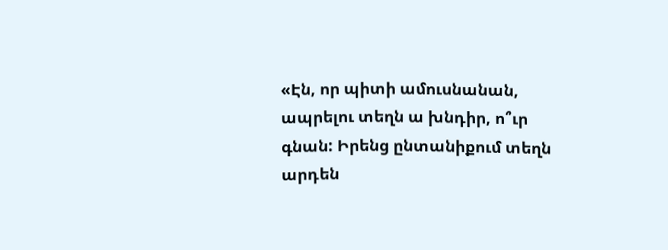«Էն, որ պիտի ամուսնանան, ապրելու տեղն ա խնդիր, ո՞ւր գնան: Իրենց ընտանիքում տեղն արդեն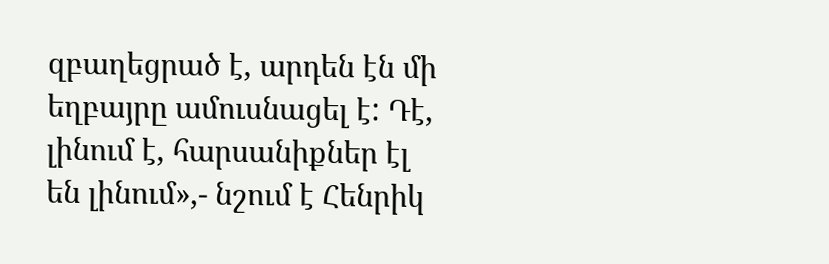զբաղեցրած է, արդեն էն մի եղբայրը ամուսնացել է: Դէ, լինում է, հարսանիքներ էլ են լինում»,- նշում է Հենրիկ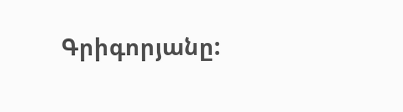Գրիգորյանը: